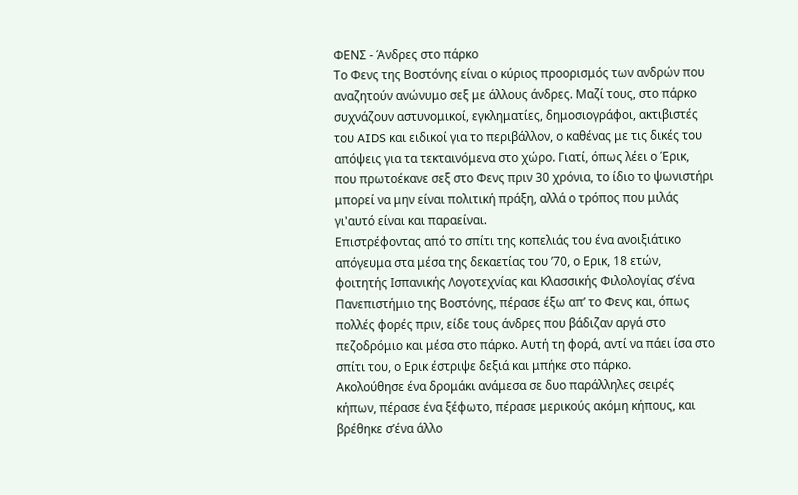ΦΕΝΣ - Άνδρες στο πάρκο
Το Φενς της Βοστόνης είναι ο κύριος προορισμός των ανδρών που αναζητούν ανώνυμο σεξ με άλλους άνδρες. Μαζί τους, στο πάρκο συχνάζουν αστυνομικοί, εγκληματίες, δημοσιογράφοι, ακτιβιστές του AIDS και ειδικοί για το περιβάλλον, ο καθένας με τις δικές του απόψεις για τα τεκταινόμενα στο χώρο. Γιατί, όπως λέει ο Έρικ, που πρωτοέκανε σεξ στο Φενς πριν 30 χρόνια, το ίδιο το ψωνιστήρι μπορεί να μην είναι πολιτική πράξη, αλλά ο τρόπος που μιλάς γι'αυτό είναι και παραείναι.
Επιστρέφοντας από το σπίτι της κοπελιάς του ένα ανοιξιάτικο απόγευμα στα μέσα της δεκαετίας του ’70, ο Ερικ, 18 ετών, φοιτητής Ισπανικής Λογοτεχνίας και Κλασσικής Φιλολογίας σ’ένα Πανεπιστήμιο της Βοστόνης, πέρασε έξω απ’ το Φενς και, όπως πολλές φορές πριν, είδε τους άνδρες που βάδιζαν αργά στο πεζοδρόμιο και μέσα στο πάρκο. Αυτή τη φορά, αντί να πάει ίσα στο σπίτι του, ο Ερικ έστριψε δεξιά και μπήκε στο πάρκο.
Ακολούθησε ένα δρομάκι ανάμεσα σε δυο παράλληλες σειρές κήπων, πέρασε ένα ξέφωτο, πέρασε μερικούς ακόμη κήπους, και βρέθηκε σ’ένα άλλο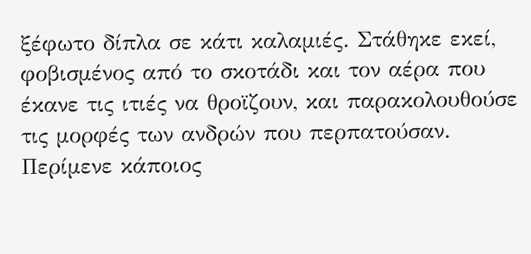ξέφωτο δίπλα σε κάτι καλαμιές. Στάθηκε εκεί, φοβισμένος από το σκοτάδι και τον αέρα που έκανε τις ιτιές να θροϊζουν, και παρακολουθούσε τις μορφές των ανδρών που περπατούσαν. Περίμενε κάποιος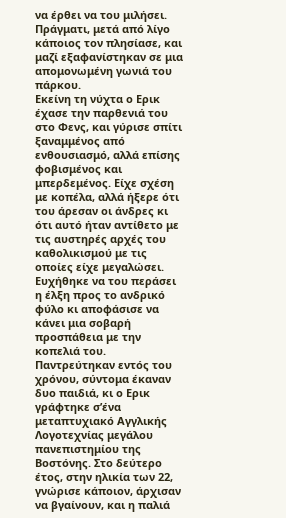να έρθει να του μιλήσει. Πράγματι, μετά από λίγο κάποιος τον πλησίασε, και μαζί εξαφανίστηκαν σε μια απομονωμένη γωνιά του πάρκου.
Εκείνη τη νύχτα ο Ερικ έχασε την παρθενιά του στο Φενς, και γύρισε σπίτι ξαναμμένος από ενθουσιασμό, αλλά επίσης φοβισμένος και μπερδεμένος. Είχε σχέση με κοπέλα, αλλά ήξερε ότι του άρεσαν οι άνδρες κι ότι αυτό ήταν αντίθετο με τις αυστηρές αρχές του καθολικισμού με τις οποίες είχε μεγαλώσει. Ευχήθηκε να του περάσει η έλξη προς το ανδρικό φύλο κι αποφάσισε να κάνει μια σοβαρή προσπάθεια με την κοπελιά του.
Παντρεύτηκαν εντός του χρόνου, σύντομα έκαναν δυο παιδιά, κι ο Ερικ γράφτηκε σ’ένα μεταπτυχιακό Αγγλικής Λογοτεχνίας μεγάλου πανεπιστημίου της Βοστόνης. Στο δεύτερο έτος, στην ηλικία των 22, γνώρισε κάποιον, άρχισαν να βγαίνουν, και η παλιά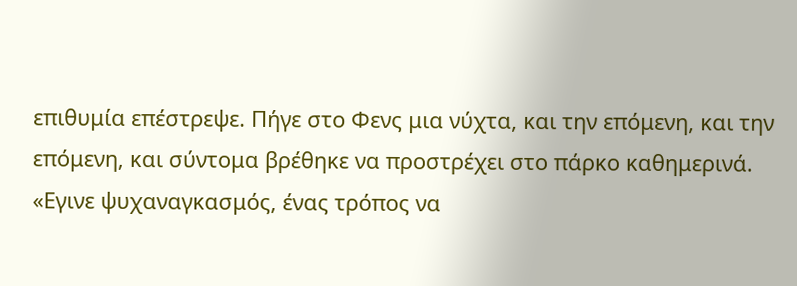επιθυμία επέστρεψε. Πήγε στο Φενς μια νύχτα, και την επόμενη, και την επόμενη, και σύντομα βρέθηκε να προστρέχει στο πάρκο καθημερινά.
«Εγινε ψυχαναγκασμός, ένας τρόπος να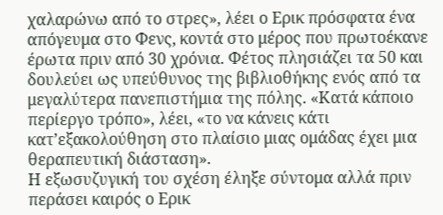χαλαρώνω από το στρες», λέει ο Ερικ πρόσφατα ένα απόγευμα στο Φενς, κοντά στο μέρος που πρωτοέκανε έρωτα πριν από 30 χρόνια. Φέτος πλησιάζει τα 50 και δουλεύει ως υπεύθυνος της βιβλιοθήκης ενός από τα μεγαλύτερα πανεπιστήμια της πόλης. «Κατά κάποιο περίεργο τρόπο», λέει, «το να κάνεις κάτι κατ’εξακολούθηση στο πλαίσιο μιας ομάδας έχει μια θεραπευτική διάσταση».
Η εξωσυζυγική του σχέση έληξε σύντομα αλλά πριν περάσει καιρός ο Ερικ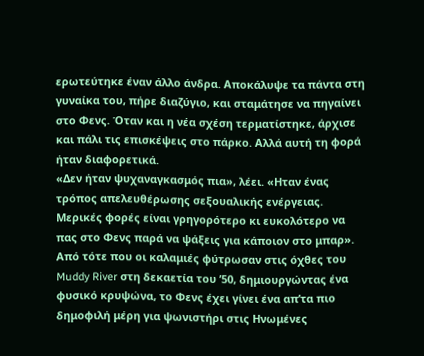ερωτεύτηκε έναν άλλο άνδρα. Αποκάλυψε τα πάντα στη γυναίκα του, πήρε διαζύγιο, και σταμάτησε να πηγαίνει στο Φενς. Όταν και η νέα σχέση τερματίστηκε, άρχισε και πάλι τις επισκέψεις στο πάρκο. Αλλά αυτή τη φορά ήταν διαφορετικά.
«Δεν ήταν ψυχαναγκασμός πια», λέει. «Ηταν ένας τρόπος απελευθέρωσης σεξουαλικής ενέργειας. Μερικές φορές είναι γρηγορότερο κι ευκολότερο να πας στο Φενς παρά να ψάξεις για κάποιον στο μπαρ».
Από τότε που οι καλαμιές φύτρωσαν στις όχθες του Muddy River στη δεκαετία του ’50, δημιουργώντας ένα φυσικό κρυψώνα, το Φενς έχει γίνει ένα απ’τα πιο δημοφιλή μέρη για ψωνιστήρι στις Ηνωμένες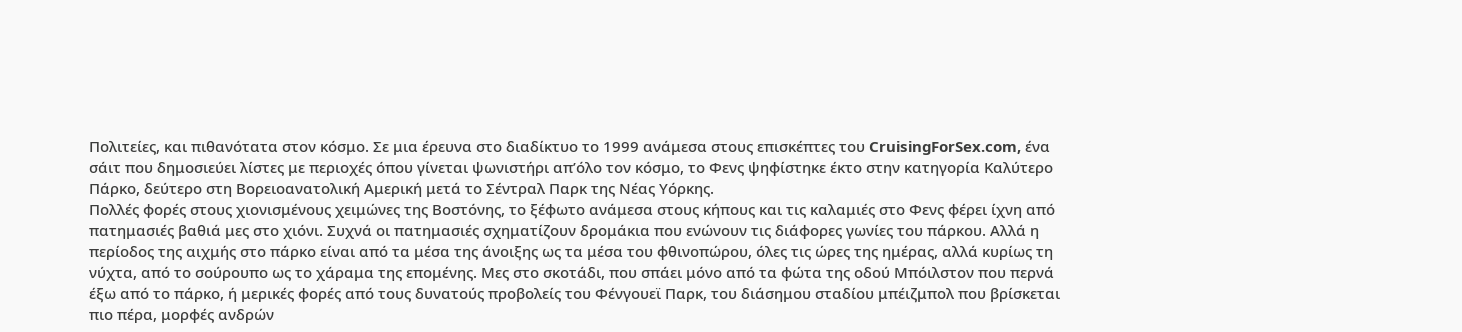Πολιτείες, και πιθανότατα στον κόσμο. Σε μια έρευνα στο διαδίκτυο το 1999 ανάμεσα στους επισκέπτες του CruisingForSex.com, ένα σάιτ που δημοσιεύει λίστες με περιοχές όπου γίνεται ψωνιστήρι απ’όλο τον κόσμο, το Φενς ψηφίστηκε έκτο στην κατηγορία Καλύτερο Πάρκο, δεύτερο στη Βορειοανατολική Αμερική μετά το Σέντραλ Παρκ της Νέας Υόρκης.
Πολλές φορές στους χιονισμένους χειμώνες της Βοστόνης, το ξέφωτο ανάμεσα στους κήπους και τις καλαμιές στο Φενς φέρει ίχνη από πατημασιές βαθιά μες στο χιόνι. Συχνά οι πατημασιές σχηματίζουν δρομάκια που ενώνουν τις διάφορες γωνίες του πάρκου. Αλλά η περίοδος της αιχμής στο πάρκο είναι από τα μέσα της άνοιξης ως τα μέσα του φθινοπώρου, όλες τις ώρες της ημέρας, αλλά κυρίως τη νύχτα, από το σούρουπο ως το χάραμα της επομένης. Μες στο σκοτάδι, που σπάει μόνο από τα φώτα της οδού Μπόιλστον που περνά έξω από το πάρκο, ή μερικές φορές από τους δυνατούς προβολείς του Φένγουεϊ Παρκ, του διάσημου σταδίου μπέιζμπολ που βρίσκεται πιο πέρα, μορφές ανδρών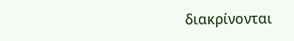διακρίνονται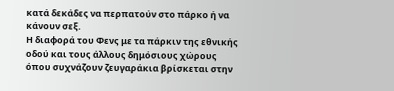κατά δεκάδες να περπατούν στο πάρκο ή να κάνουν σεξ.
Η διαφορά του Φενς με τα πάρκιν της εθνικής οδού και τους άλλους δημόσιους χώρους όπου συχνάζουν ζευγαράκια βρίσκεται στην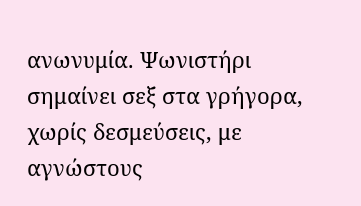ανωνυμία. Ψωνιστήρι σημαίνει σεξ στα γρήγορα, χωρίς δεσμεύσεις, με αγνώστους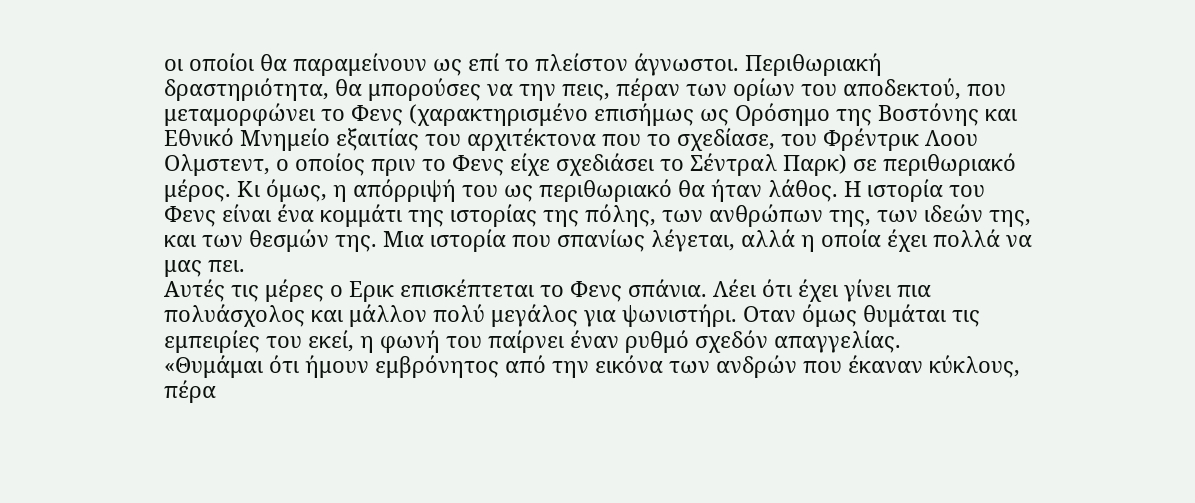οι οποίοι θα παραμείνουν ως επί το πλείστον άγνωστοι. Περιθωριακή δραστηριότητα, θα μπορούσες να την πεις, πέραν των ορίων του αποδεκτού, που μεταμορφώνει το Φενς (χαρακτηρισμένο επισήμως ως Ορόσημο της Βοστόνης και Εθνικό Μνημείο εξαιτίας του αρχιτέκτονα που το σχεδίασε, του Φρέντρικ Λοου Ολμστεντ, ο οποίος πριν το Φενς είχε σχεδιάσει το Σέντραλ Παρκ) σε περιθωριακό μέρος. Κι όμως, η απόρριψή του ως περιθωριακό θα ήταν λάθος. Η ιστορία του Φενς είναι ένα κομμάτι της ιστορίας της πόλης, των ανθρώπων της, των ιδεών της, και των θεσμών της. Μια ιστορία που σπανίως λέγεται, αλλά η οποία έχει πολλά να μας πει.
Αυτές τις μέρες ο Ερικ επισκέπτεται το Φενς σπάνια. Λέει ότι έχει γίνει πια πολυάσχολος και μάλλον πολύ μεγάλος για ψωνιστήρι. Οταν όμως θυμάται τις εμπειρίες του εκεί, η φωνή του παίρνει έναν ρυθμό σχεδόν απαγγελίας.
«Θυμάμαι ότι ήμουν εμβρόνητος από την εικόνα των ανδρών που έκαναν κύκλους, πέρα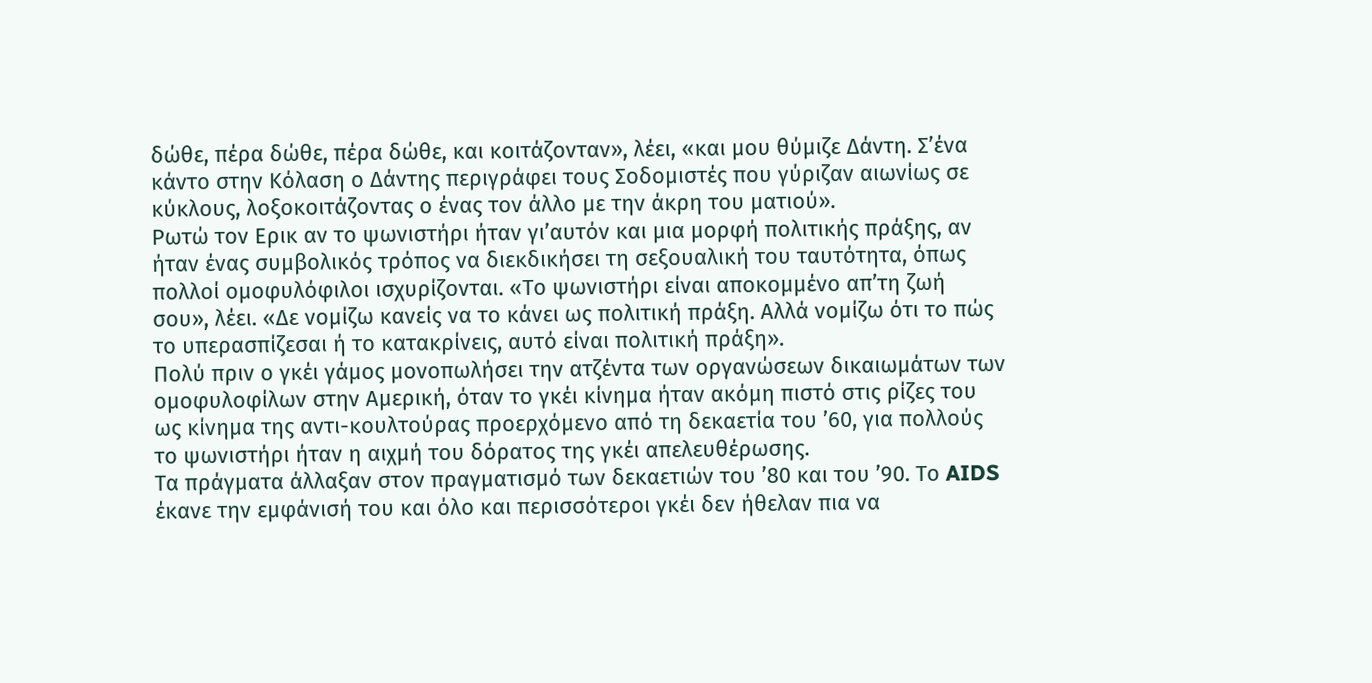δώθε, πέρα δώθε, πέρα δώθε, και κοιτάζονταν», λέει, «και μου θύμιζε Δάντη. Σ’ένα κάντο στην Κόλαση ο Δάντης περιγράφει τους Σοδομιστές που γύριζαν αιωνίως σε κύκλους, λοξοκοιτάζοντας ο ένας τον άλλο με την άκρη του ματιού».
Ρωτώ τον Ερικ αν το ψωνιστήρι ήταν γι’αυτόν και μια μορφή πολιτικής πράξης, αν ήταν ένας συμβολικός τρόπος να διεκδικήσει τη σεξουαλική του ταυτότητα, όπως πολλοί ομοφυλόφιλοι ισχυρίζονται. «Το ψωνιστήρι είναι αποκομμένο απ’τη ζωή σου», λέει. «Δε νομίζω κανείς να το κάνει ως πολιτική πράξη. Αλλά νομίζω ότι το πώς το υπερασπίζεσαι ή το κατακρίνεις, αυτό είναι πολιτική πράξη».
Πολύ πριν ο γκέι γάμος μονοπωλήσει την ατζέντα των οργανώσεων δικαιωμάτων των ομοφυλοφίλων στην Αμερική, όταν το γκέι κίνημα ήταν ακόμη πιστό στις ρίζες του ως κίνημα της αντι-κουλτούρας προερχόμενο από τη δεκαετία του ’60, για πολλούς το ψωνιστήρι ήταν η αιχμή του δόρατος της γκέι απελευθέρωσης.
Τα πράγματα άλλαξαν στον πραγματισμό των δεκαετιών του ’80 και του ’90. Το AIDS έκανε την εμφάνισή του και όλο και περισσότεροι γκέι δεν ήθελαν πια να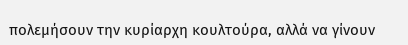πολεμήσουν την κυρίαρχη κουλτούρα, αλλά να γίνουν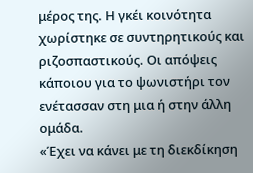μέρος της. Η γκέι κοινότητα χωρίστηκε σε συντηρητικούς και ριζοσπαστικούς. Οι απόψεις κάποιου για το ψωνιστήρι τον ενέτασσαν στη μια ή στην άλλη ομάδα.
«Έχει να κάνει με τη διεκδίκηση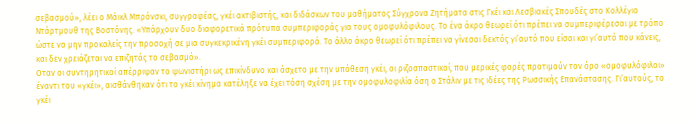σεβασμού», λέει ο Μάικλ Μπρόνσκι, συγγραφέας, γκέι ακτιβιστής, και διδάσκων του μαθήματος Σύγχρονα Ζητήματα στις Γκέι και Λεσβιακές Σπουδές στο Κολλέγιο Ντάρτμουθ της Βοστόνης. «Υπάρχουν δυο διαφορετικά πρότυπα συμπεριφοράς για τους ομοφυλόφιλους. Το ένα άκρο θεωρεί ότι πρέπει να συμπεριφέρεσαι με τρόπο ώστε να μην προκαλείς την προσοχή σε μια συγκεκρικένη γκέι συμπεριφορά. Το άλλο άκρο θεωρεί ότι πρέπει να γίνεσαι δεκτός γι’αυτό που είσαι και γι’αυτό που κάνεις, και δεν χρειάζεται να επιζητάς το σεβασμό».
Οταν οι συντηρητικοί απέρριψαν το ψωνιστήρι ως επικίνδυνο και άσχετο με την υπόθεση γκέι, οι ριζοσπαστικοί, που μερικές φορές προτιμούν τον όρο «ομοφυλόφιλοι» έναντι του «γκέι», αισθάνθηκαν ότι το γκέι κίνημα κατέληξε να έχει τόση σχέση με την ομοφυλοφιλία όση ο Στάλιν με τις ιδέες της Ρωσσικής Επανάστασης. Γι’αυτούς, το γκέι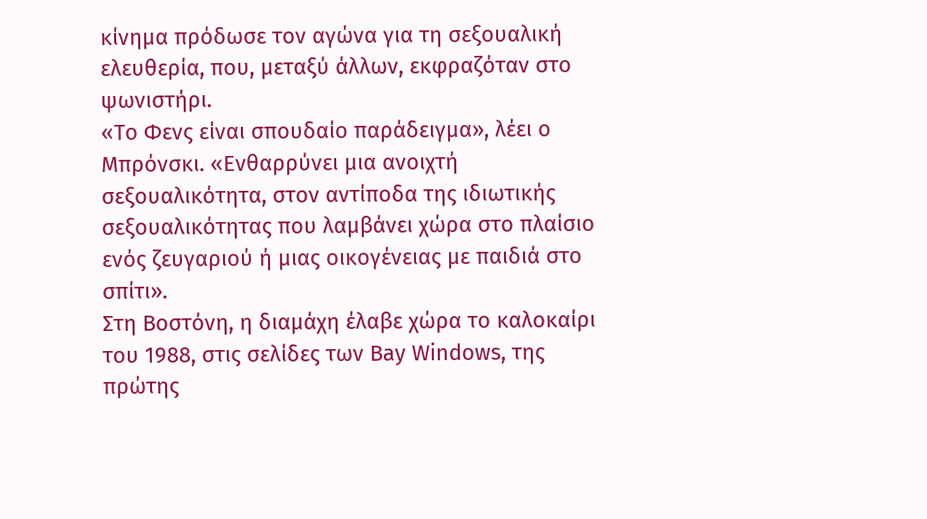κίνημα πρόδωσε τον αγώνα για τη σεξουαλική ελευθερία, που, μεταξύ άλλων, εκφραζόταν στο ψωνιστήρι.
«Το Φενς είναι σπουδαίο παράδειγμα», λέει ο Μπρόνσκι. «Ενθαρρύνει μια ανοιχτή σεξουαλικότητα, στον αντίποδα της ιδιωτικής σεξουαλικότητας που λαμβάνει χώρα στο πλαίσιο ενός ζευγαριού ή μιας οικογένειας με παιδιά στο σπίτι».
Στη Βοστόνη, η διαμάχη έλαβε χώρα το καλοκαίρι του 1988, στις σελίδες των Bay Windows, της πρώτης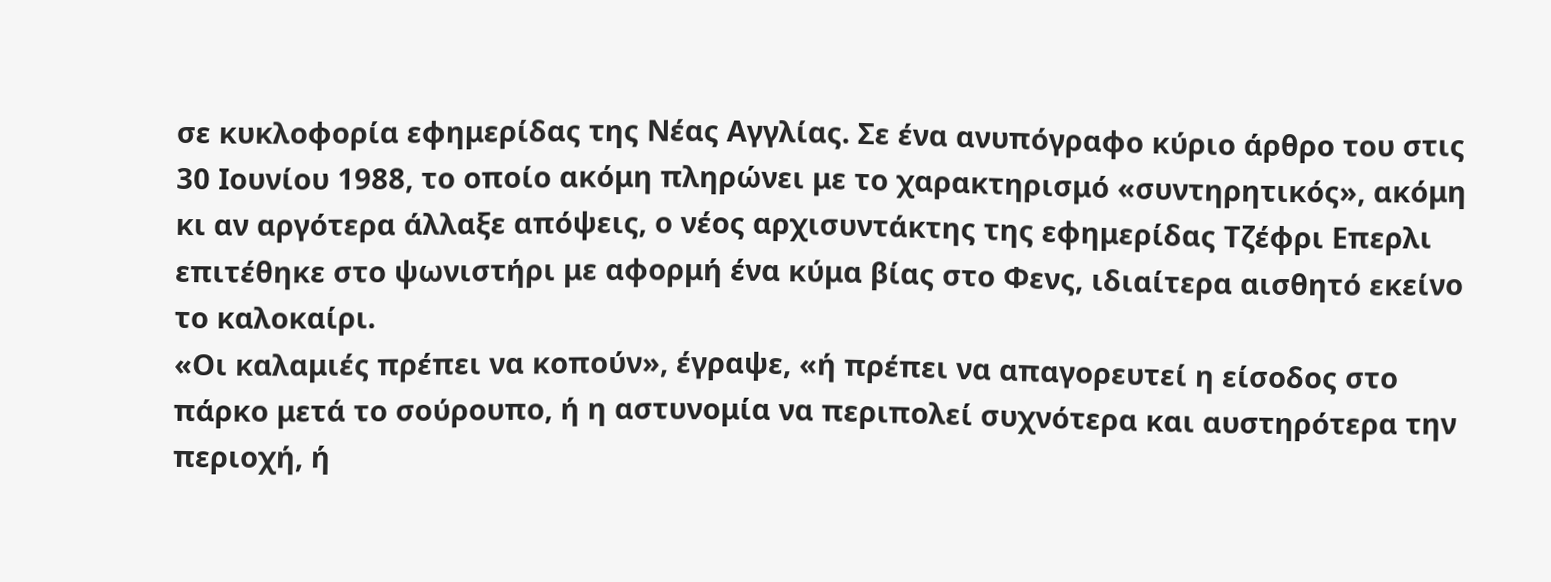σε κυκλοφορία εφημερίδας της Νέας Αγγλίας. Σε ένα ανυπόγραφο κύριο άρθρο του στις 30 Ιουνίου 1988, το οποίο ακόμη πληρώνει με το χαρακτηρισμό «συντηρητικός», ακόμη κι αν αργότερα άλλαξε απόψεις, ο νέος αρχισυντάκτης της εφημερίδας Τζέφρι Επερλι επιτέθηκε στο ψωνιστήρι με αφορμή ένα κύμα βίας στο Φενς, ιδιαίτερα αισθητό εκείνο το καλοκαίρι.
«Οι καλαμιές πρέπει να κοπούν», έγραψε, «ή πρέπει να απαγορευτεί η είσοδος στο πάρκο μετά το σούρουπο, ή η αστυνομία να περιπολεί συχνότερα και αυστηρότερα την περιοχή, ή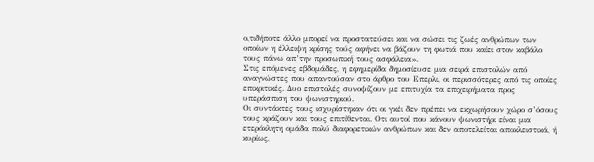ο,τιδήποτε άλλο μπορεί να προστατεύσει και να σώσει τις ζωές ανθρώπων των οποίων η έλλειψη κρίσης τούς αφήνει να βάζουν τη φωτιά που καίει στον καβάλο τους πάνω απ’την προσωπική τους ασφάλεια».
Στις επόμενες εβδομάδες, η εφημερίδα δημοσίευσε μια σειρά επιστολών από αναγνώστες που απαντούσαν στο άρθρο του Επερλι, οι περισσότερες από τις οποίες επικριτικές. Δυο επιστολές συνοψίζουν με επιτυχία τα επιχειρήματα προς υπεράσπιση του ψωνιστηριού.
Οι συντάκτες τους ισχυρίστηκαν ότι οι γκέι δεν πρέπει να εκχωρήσουν χώρο σ’όσους τους κράζουν και τους επιτίθενται. Οτι αυτοί που κάνουν ψωνιστήρι είναι μια ετερόκλητη ομάδα πολύ διαφορετικών ανθρώπων και δεν αποτελείται αποκλειστικά, ή κυρίως,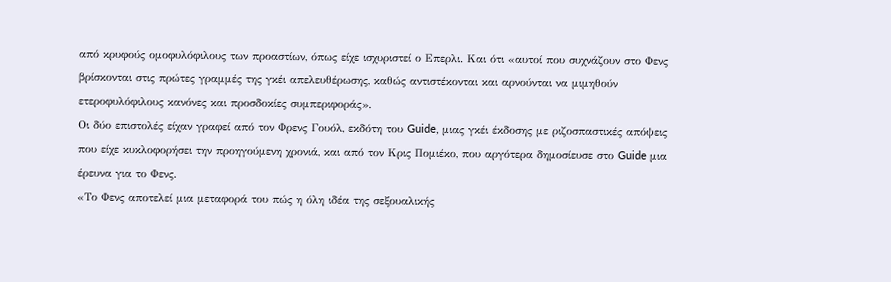από κρυφούς ομοφυλόφιλους των προαστίων, όπως είχε ισχυριστεί ο Επερλι. Και ότι «αυτοί που συχνάζουν στο Φενς βρίσκονται στις πρώτες γραμμές της γκέι απελευθέρωσης, καθώς αντιστέκονται και αρνούνται να μιμηθούν ετεροφυλόφιλους κανόνες και προσδοκίες συμπεριφοράς».
Οι δύο επιστολές είχαν γραφεί από τον Φρενς Γουόλ, εκδότη του Guide, μιας γκέι έκδοσης με ριζοσπαστικές απόψεις που είχε κυκλοφορήσει την προηγούμενη χρονιά, και από τον Κρις Πομιέκο, που αργότερα δημοσίευσε στο Guide μια έρευνα για το Φενς.
«Το Φενς αποτελεί μια μεταφορά του πώς η όλη ιδέα της σεξουαλικής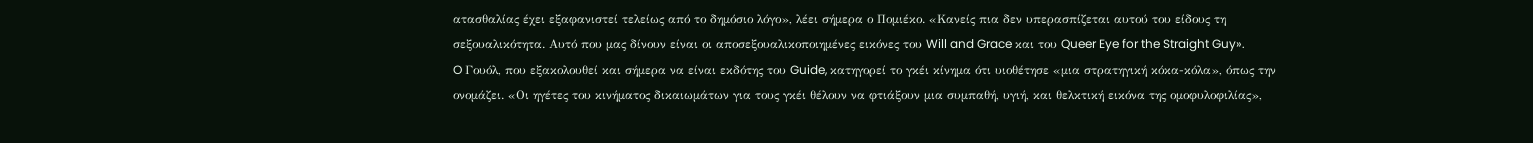ατασθαλίας έχει εξαφανιστεί τελείως από το δημόσιο λόγο», λέει σήμερα ο Πομιέκο. «Κανείς πια δεν υπερασπίζεται αυτού του είδους τη σεξουαλικότητα. Αυτό που μας δίνουν είναι οι αποσεξουαλικοποιημένες εικόνες του Will and Grace και του Queer Eye for the Straight Guy».
O Γουόλ, που εξακολουθεί και σήμερα να είναι εκδότης του Guide, κατηγορεί το γκέι κίνημα ότι υιοθέτησε «μια στρατηγική κόκα-κόλα», όπως την ονομάζει. «Οι ηγέτες του κινήματος δικαιωμάτων για τους γκέι θέλουν να φτιάξουν μια συμπαθή, υγιή, και θελκτική εικόνα της ομοφυλοφιλίας»,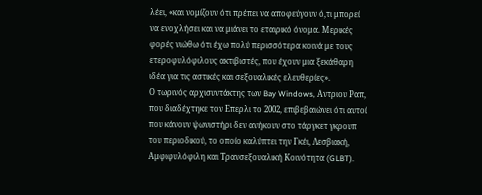λέει, «και νομίζουν ότι πρέπει να αποφεύγουν ό,τι μπορεί να ενοχλήσει και να μιάνει το εταιρικό όνομα. Μερικές φορές νιώθω ότι έχω πολύ περισσότερα κοινά με τους ετεροφυλόφιλους ακτιβιστές, που έχουν μια ξεκάθαρη ιδέα για τις αστικές και σεξουαλικές ελευθερίες».
Ο τωρινός αρχισυντάκτης των Bay Windows, Αντριου Ραπ, που διαδέχτηκε τον Επερλι το 2002, επιβεβαιώνει ότι αυτοί που κάνουν ψωνιστήρι δεν ανήκουν στο τάργκετ γκρουπ του περιοδικού, το οποίο καλύπτει την Γκέι, Λεσβιακή, Αμφιφυλόφιλη και Τρανσεξουαλική Κοινότητα (GLBT).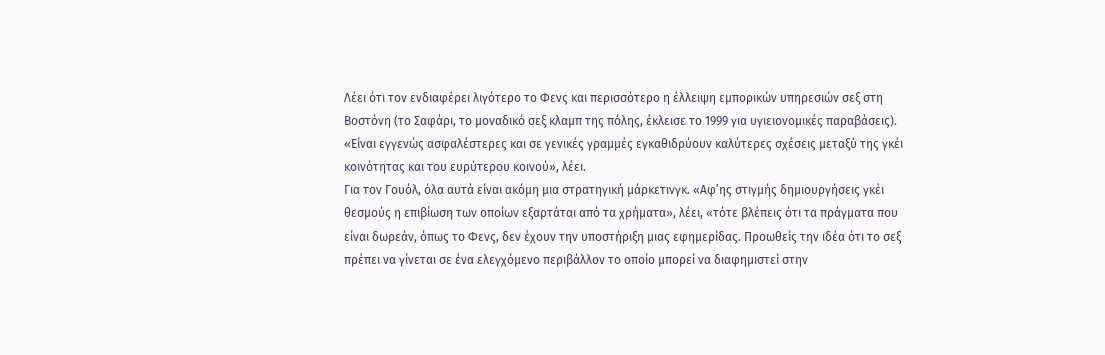Λέει ότι τον ενδιαφέρει λιγότερο το Φενς και περισσότερο η έλλειψη εμπορικών υπηρεσιών σεξ στη Βοστόνη (το Σαφάρι, το μοναδικό σεξ κλαμπ της πόλης, έκλεισε το 1999 για υγιειονομικές παραβάσεις). «Είναι εγγενώς ασφαλέστερες και σε γενικές γραμμές εγκαθιδρύουν καλύτερες σχέσεις μεταξύ της γκέι κοινότητας και του ευρύτερου κοινού», λέει.
Για τον Γουόλ, όλα αυτά είναι ακόμη μια στρατηγική μάρκετινγκ. «Αφ’ης στιγμής δημιουργήσεις γκέι θεσμούς η επιβίωση των οποίων εξαρτάται από τα χρήματα», λέει, «τότε βλέπεις ότι τα πράγματα που είναι δωρεάν, όπως το Φενς, δεν έχουν την υποστήριξη μιας εφημερίδας. Προωθείς την ιδέα ότι το σεξ πρέπει να γίνεται σε ένα ελεγχόμενο περιβάλλον το οποίο μπορεί να διαφημιστεί στην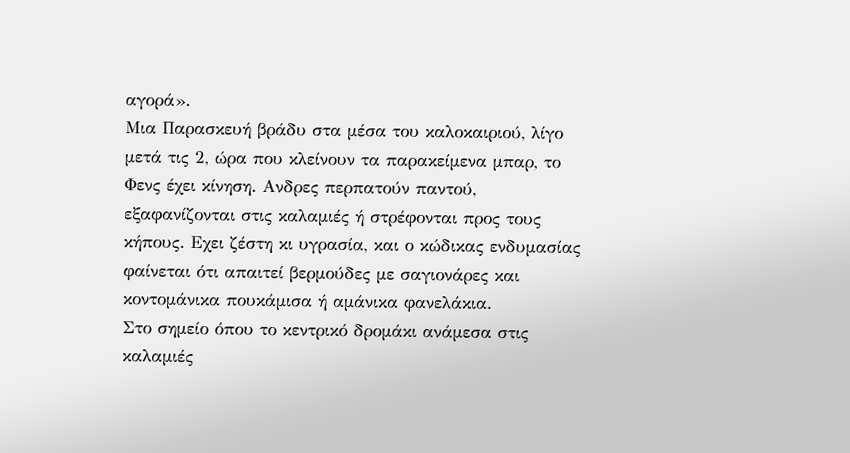αγορά».
Μια Παρασκευή βράδυ στα μέσα του καλοκαιριού, λίγο μετά τις 2, ώρα που κλείνουν τα παρακείμενα μπαρ, το Φενς έχει κίνηση. Ανδρες περπατούν παντού, εξαφανίζονται στις καλαμιές ή στρέφονται προς τους κήπους. Εχει ζέστη κι υγρασία, και ο κώδικας ενδυμασίας φαίνεται ότι απαιτεί βερμούδες με σαγιονάρες και κοντομάνικα πουκάμισα ή αμάνικα φανελάκια.
Στο σημείο όπου το κεντρικό δρομάκι ανάμεσα στις καλαμιές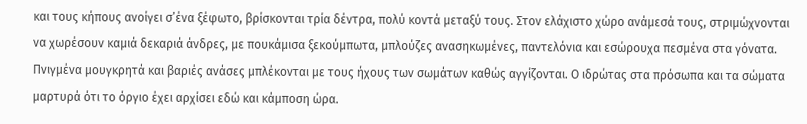και τους κήπους ανοίγει σ’ένα ξέφωτο, βρίσκονται τρία δέντρα, πολύ κοντά μεταξύ τους. Στον ελάχιστο χώρο ανάμεσά τους, στριμώχνονται να χωρέσουν καμιά δεκαριά άνδρες, με πουκάμισα ξεκούμπωτα, μπλούζες ανασηκωμένες, παντελόνια και εσώρουχα πεσμένα στα γόνατα. Πνιγμένα μουγκρητά και βαριές ανάσες μπλέκονται με τους ήχους των σωμάτων καθώς αγγίζονται. Ο ιδρώτας στα πρόσωπα και τα σώματα μαρτυρά ότι το όργιο έχει αρχίσει εδώ και κάμποση ώρα.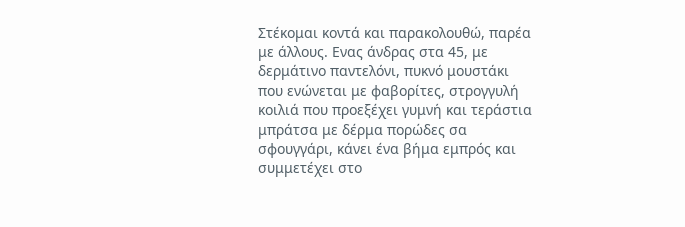Στέκομαι κοντά και παρακολουθώ, παρέα με άλλους. Ενας άνδρας στα 45, με δερμάτινο παντελόνι, πυκνό μουστάκι που ενώνεται με φαβορίτες, στρογγυλή κοιλιά που προεξέχει γυμνή και τεράστια μπράτσα με δέρμα πορώδες σα σφουγγάρι, κάνει ένα βήμα εμπρός και συμμετέχει στο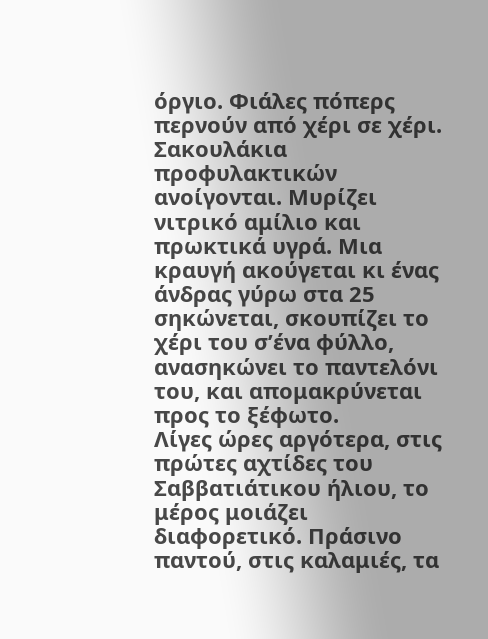όργιο. Φιάλες πόπερς περνούν από χέρι σε χέρι. Σακουλάκια προφυλακτικών ανοίγονται. Μυρίζει νιτρικό αμίλιο και πρωκτικά υγρά. Μια κραυγή ακούγεται κι ένας άνδρας γύρω στα 25 σηκώνεται, σκουπίζει το χέρι του σ’ένα φύλλο, ανασηκώνει το παντελόνι του, και απομακρύνεται προς το ξέφωτο.
Λίγες ώρες αργότερα, στις πρώτες αχτίδες του Σαββατιάτικου ήλιου, το μέρος μοιάζει διαφορετικό. Πράσινο παντού, στις καλαμιές, τα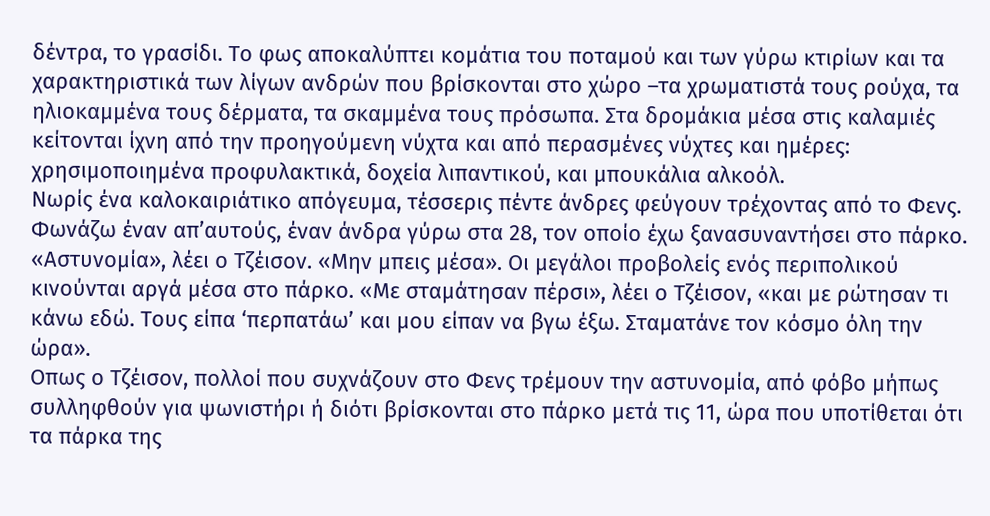δέντρα, το γρασίδι. Το φως αποκαλύπτει κομάτια του ποταμού και των γύρω κτιρίων και τα χαρακτηριστικά των λίγων ανδρών που βρίσκονται στο χώρο –τα χρωματιστά τους ρούχα, τα ηλιοκαμμένα τους δέρματα, τα σκαμμένα τους πρόσωπα. Στα δρομάκια μέσα στις καλαμιές κείτονται ίχνη από την προηγούμενη νύχτα και από περασμένες νύχτες και ημέρες: χρησιμοποιημένα προφυλακτικά, δοχεία λιπαντικού, και μπουκάλια αλκοόλ.
Νωρίς ένα καλοκαιριάτικο απόγευμα, τέσσερις πέντε άνδρες φεύγουν τρέχοντας από το Φενς. Φωνάζω έναν απ’αυτούς, έναν άνδρα γύρω στα 28, τον οποίο έχω ξανασυναντήσει στο πάρκο. «Αστυνομία», λέει ο Τζέισον. «Μην μπεις μέσα». Οι μεγάλοι προβολείς ενός περιπολικού κινούνται αργά μέσα στο πάρκο. «Με σταμάτησαν πέρσι», λέει ο Τζέισον, «και με ρώτησαν τι κάνω εδώ. Τους είπα ‘περπατάω’ και μου είπαν να βγω έξω. Σταματάνε τον κόσμο όλη την ώρα».
Οπως ο Τζέισον, πολλοί που συχνάζουν στο Φενς τρέμουν την αστυνομία, από φόβο μήπως συλληφθούν για ψωνιστήρι ή διότι βρίσκονται στο πάρκο μετά τις 11, ώρα που υποτίθεται ότι τα πάρκα της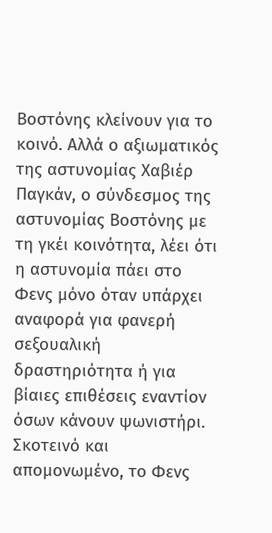Βοστόνης κλείνουν για το κοινό. Αλλά ο αξιωματικός της αστυνομίας Χαβιέρ Παγκάν, ο σύνδεσμος της αστυνομίας Βοστόνης με τη γκέι κοινότητα, λέει ότι η αστυνομία πάει στο Φενς μόνο όταν υπάρχει αναφορά για φανερή σεξουαλική δραστηριότητα ή για βίαιες επιθέσεις εναντίον όσων κάνουν ψωνιστήρι.
Σκοτεινό και απομονωμένο, το Φενς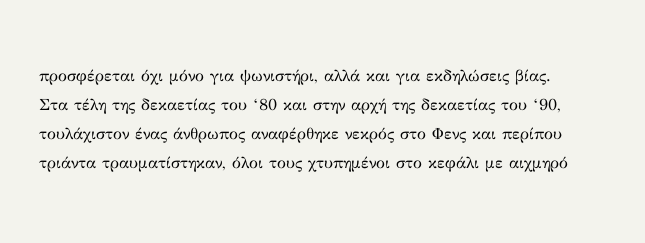προσφέρεται όχι μόνο για ψωνιστήρι, αλλά και για εκδηλώσεις βίας. Στα τέλη της δεκαετίας του ‘80 και στην αρχή της δεκαετίας του ‘90, τουλάχιστον ένας άνθρωπος αναφέρθηκε νεκρός στο Φενς και περίπου τριάντα τραυματίστηκαν, όλοι τους χτυπημένοι στο κεφάλι με αιχμηρό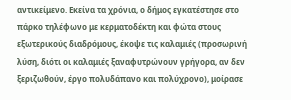αντικείμενο. Εκείνα τα χρόνια, ο δήμος εγκατέστησε στο πάρκο τηλέφωνο με κερματοδέκτη και φώτα στους εξωτερικούς διαδρόμους, έκοψε τις καλαμιές (προσωρινή λύση, διότι οι καλαμιές ξαναφυτρώνουν γρήγορα, αν δεν ξεριζωθούν, έργο πολυδάπανο και πολύχρονο), μοίρασε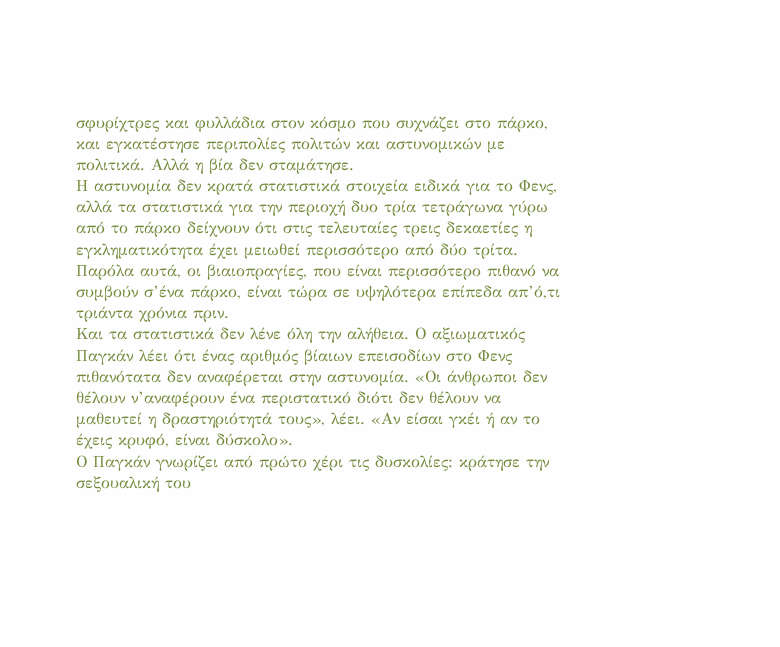σφυρίχτρες και φυλλάδια στον κόσμο που συχνάζει στο πάρκο, και εγκατέστησε περιπολίες πολιτών και αστυνομικών με πολιτικά. Αλλά η βία δεν σταμάτησε.
Η αστυνομία δεν κρατά στατιστικά στοιχεία ειδικά για το Φενς, αλλά τα στατιστικά για την περιοχή δυο τρία τετράγωνα γύρω από το πάρκο δείχνουν ότι στις τελευταίες τρεις δεκαετίες η εγκληματικότητα έχει μειωθεί περισσότερο από δύο τρίτα. Παρόλα αυτά, οι βιαιοπραγίες, που είναι περισσότερο πιθανό να συμβούν σ’ένα πάρκο, είναι τώρα σε υψηλότερα επίπεδα απ’ό,τι τριάντα χρόνια πριν.
Και τα στατιστικά δεν λένε όλη την αλήθεια. Ο αξιωματικός Παγκάν λέει ότι ένας αριθμός βίαιων επεισοδίων στο Φενς πιθανότατα δεν αναφέρεται στην αστυνομία. «Οι άνθρωποι δεν θέλουν ν’αναφέρουν ένα περιστατικό διότι δεν θέλουν να μαθευτεί η δραστηριότητά τους», λέει. «Αν είσαι γκέι ή αν το έχεις κρυφό, είναι δύσκολο».
Ο Παγκάν γνωρίζει από πρώτο χέρι τις δυσκολίες: κράτησε την σεξουαλική του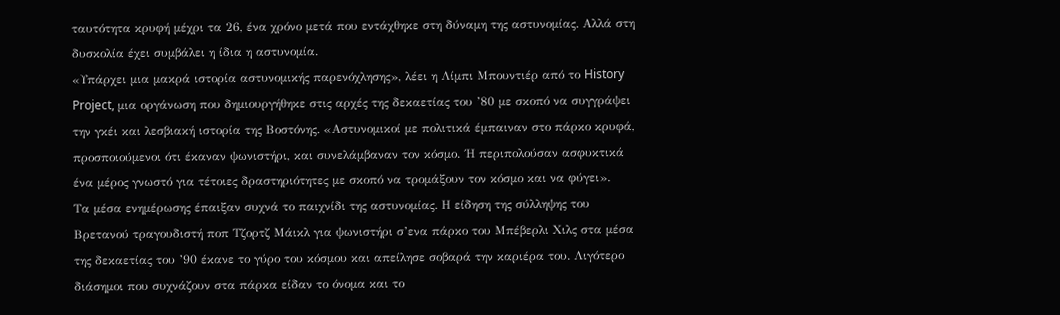ταυτότητα κρυφή μέχρι τα 26, ένα χρόνο μετά που εντάχθηκε στη δύναμη της αστυνομίας. Αλλά στη δυσκολία έχει συμβάλει η ίδια η αστυνομία.
«Υπάρχει μια μακρά ιστορία αστυνομικής παρενόχλησης», λέει η Λίμπι Μπουντιέρ από το History Project, μια οργάνωση που δημιουργήθηκε στις αρχές της δεκαετίας του ’80 με σκοπό να συγγράψει την γκέι και λεσβιακή ιστορία της Βοστόνης. «Αστυνομικοί με πολιτικά έμπαιναν στο πάρκο κρυφά, προσποιούμενοι ότι έκαναν ψωνιστήρι, και συνελάμβαναν τον κόσμο. ΄Η περιπολούσαν ασφυκτικά ένα μέρος γνωστό για τέτοιες δραστηριότητες με σκοπό να τρομάξουν τον κόσμο και να φύγει».
Τα μέσα ενημέρωσης έπαιξαν συχνά το παιχνίδι της αστυνομίας. Η είδηση της σύλληψης του Βρετανού τραγουδιστή ποπ Τζορτζ Μάικλ για ψωνιστήρι σ’ενα πάρκο του Μπέβερλι Χιλς στα μέσα της δεκαετίας του ’90 έκανε το γύρο του κόσμου και απείλησε σοβαρά την καριέρα του. Λιγότερο διάσημοι που συχνάζουν στα πάρκα είδαν το όνομα και το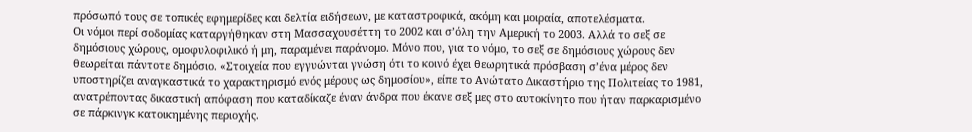πρόσωπό τους σε τοπικές εφημερίδες και δελτία ειδήσεων, με καταστροφικά, ακόμη και μοιραία, αποτελέσματα.
Οι νόμοι περί σοδομίας καταργήθηκαν στη Μασσαχουσέττη το 2002 και σ’όλη την Αμερική το 2003. Αλλά το σεξ σε δημόσιους χώρους, ομοφυλοφιλικό ή μη, παραμένει παράνομο. Μόνο που, για το νόμο, το σεξ σε δημόσιους χώρους δεν θεωρείται πάντοτε δημόσιο. «Στοιχεία που εγγυώνται γνώση ότι το κοινό έχει θεωρητικά πρόσβαση σ’ένα μέρος δεν υποστηρίζει αναγκαστικά το χαρακτηρισμό ενός μέρους ως δημοσίου», είπε το Ανώτατο Δικαστήριο της Πολιτείας το 1981, ανατρέποντας δικαστική απόφαση που καταδίκαζε έναν άνδρα που έκανε σεξ μες στο αυτοκίνητο που ήταν παρκαρισμένο σε πάρκινγκ κατοικημένης περιοχής.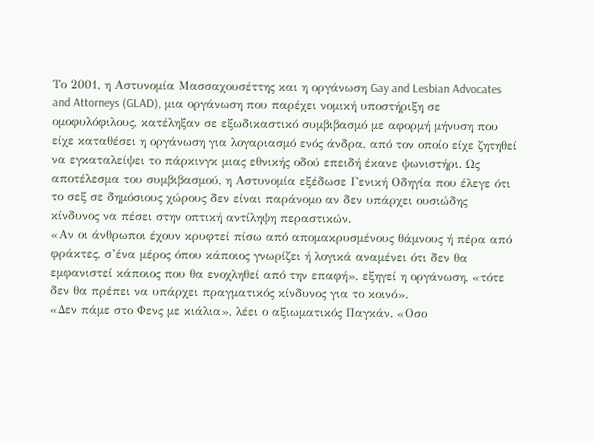Το 2001, η Αστυνομία Μασσαχουσέττης και η οργάνωση Gay and Lesbian Advocates and Attorneys (GLAD), μια οργάνωση που παρέχει νομική υποστήριξη σε ομοφυλόφιλους, κατέληξαν σε εξωδικαστικό συμβιβασμό με αφορμή μήνυση που είχε καταθέσει η οργάνωση για λογαριασμό ενός άνδρα, από τον οποίο είχε ζητηθεί να εγκαταλείψει το πάρκινγκ μιας εθνικής οδού επειδή έκανε ψωνιστήρι. Ως αποτέλεσμα του συμβιβασμού, η Αστυνομία εξέδωσε Γενική Οδηγία που έλεγε ότι το σεξ σε δημόσιους χώρους δεν είναι παράνομο αν δεν υπάρχει ουσιώδης κίνδυνος να πέσει στην οπτική αντίληψη περαστικών.
«Αν οι άνθρωποι έχουν κρυφτεί πίσω από απομακρυσμένους θάμνους ή πέρα από φράκτες, σ’ένα μέρος όπου κάποιος γνωρίζει ή λογικά αναμένει ότι δεν θα εμφανιστεί κάποιος που θα ενοχληθεί από την επαφή», εξηγεί η οργάνωση, «τότε δεν θα πρέπει να υπάρχει πραγματικός κίνδυνος για το κοινό».
«Δεν πάμε στο Φενς με κιάλια», λέει ο αξιωματικός Παγκάν. «Οσο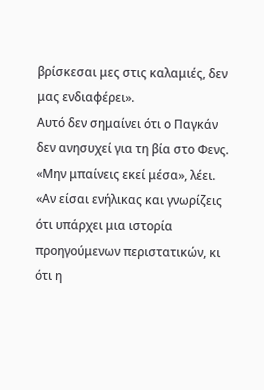βρίσκεσαι μες στις καλαμιές, δεν μας ενδιαφέρει».
Αυτό δεν σημαίνει ότι ο Παγκάν δεν ανησυχεί για τη βία στο Φενς. «Μην μπαίνεις εκεί μέσα», λέει. «Αν είσαι ενήλικας και γνωρίζεις ότι υπάρχει μια ιστορία προηγούμενων περιστατικών, κι ότι η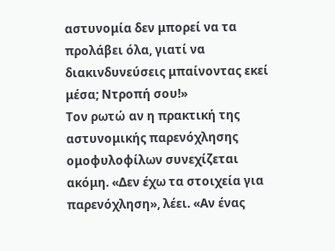αστυνομία δεν μπορεί να τα προλάβει όλα, γιατί να διακινδυνεύσεις μπαίνοντας εκεί μέσα; Ντροπή σου!»
Τον ρωτώ αν η πρακτική της αστυνομικής παρενόχλησης ομοφυλοφίλων συνεχίζεται ακόμη. «Δεν έχω τα στοιχεία για παρενόχληση», λέει. «Αν ένας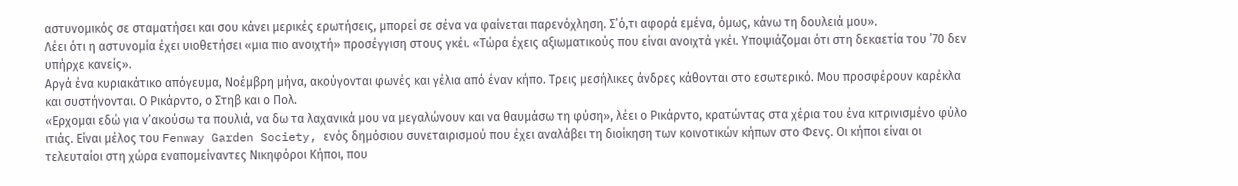αστυνομικός σε σταματήσει και σου κάνει μερικές ερωτήσεις, μπορεί σε σένα να φαίνεται παρενόχληση. Σ’ό,τι αφορά εμένα, όμως, κάνω τη δουλειά μου».
Λέει ότι η αστυνομία έχει υιοθετήσει «μια πιο ανοιχτή» προσέγγιση στους γκέι. «Τώρα έχεις αξιωματικούς που είναι ανοιχτά γκέι. Υποψιάζομαι ότι στη δεκαετία του ’70 δεν υπήρχε κανείς».
Aργά ένα κυριακάτικο απόγευμα, Νοέμβρη μήνα, ακούγονται φωνές και γέλια από έναν κήπο. Τρεις μεσήλικες άνδρες κάθονται στο εσωτερικό. Μου προσφέρουν καρέκλα και συστήνονται. Ο Ρικάρντο, ο Στηβ και ο Πολ.
«Ερχομαι εδώ για ν’ακούσω τα πουλιά, να δω τα λαχανικά μου να μεγαλώνουν και να θαυμάσω τη φύση», λέει ο Ρικάρντο, κρατώντας στα χέρια του ένα κιτρινισμένο φύλο ιτιάς. Είναι μέλος του Fenway Garden Society, ενός δημόσιου συνεταιρισμού που έχει αναλάβει τη διοίκηση των κοινοτικών κήπων στο Φενς. Οι κήποι είναι οι τελευταίοι στη χώρα εναπομείναντες Νικηφόροι Κήποι, που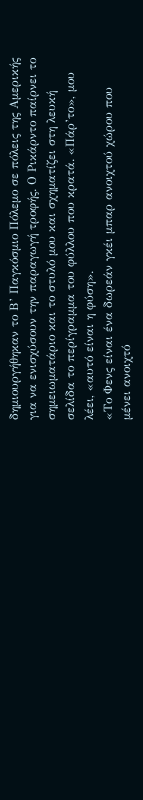δημιουργήθηκαν το Β’ Παγκόσμιο Πόλεμο σε πόλεις της Αμερικής για να ενισχύσουν την παραγωγή τροφής. Ο Ρικάρντο παίρνει το σημειωματάριο και το στυλό μου και σχηματίζει στη λευκή σελίδα το περίγραμμα του φύλλου που κρατά. «Πάρ’το», μου λέει, «αυτό είναι η φύση».
«Το Φενς είναι ένα δωρεάν γκέι μπαρ ανοιχτού χώρου που μένει ανοιχτό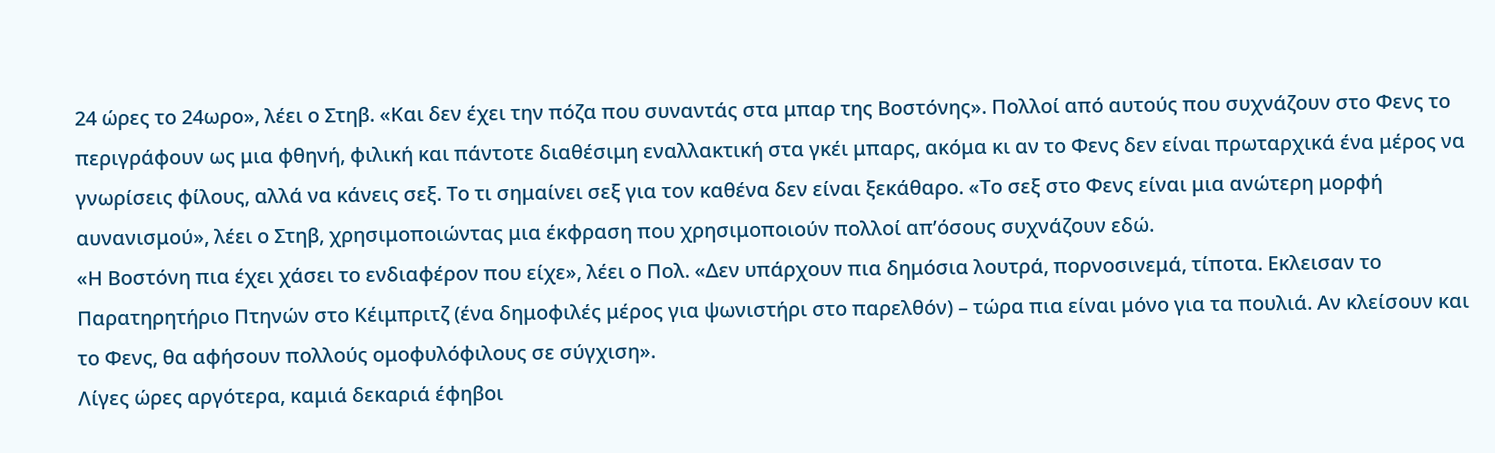24 ώρες το 24ωρο», λέει ο Στηβ. «Και δεν έχει την πόζα που συναντάς στα μπαρ της Βοστόνης». Πολλοί από αυτούς που συχνάζουν στο Φενς το περιγράφουν ως μια φθηνή, φιλική και πάντοτε διαθέσιμη εναλλακτική στα γκέι μπαρς, ακόμα κι αν το Φενς δεν είναι πρωταρχικά ένα μέρος να γνωρίσεις φίλους, αλλά να κάνεις σεξ. Το τι σημαίνει σεξ για τον καθένα δεν είναι ξεκάθαρο. «Το σεξ στο Φενς είναι μια ανώτερη μορφή αυνανισμού», λέει ο Στηβ, χρησιμοποιώντας μια έκφραση που χρησιμοποιούν πολλοί απ’όσους συχνάζουν εδώ.
«Η Βοστόνη πια έχει χάσει το ενδιαφέρον που είχε», λέει ο Πολ. «Δεν υπάρχουν πια δημόσια λουτρά, πορνοσινεμά, τίποτα. Εκλεισαν το Παρατηρητήριο Πτηνών στο Κέιμπριτζ (ένα δημοφιλές μέρος για ψωνιστήρι στο παρελθόν) – τώρα πια είναι μόνο για τα πουλιά. Αν κλείσουν και το Φενς, θα αφήσουν πολλούς ομοφυλόφιλους σε σύγχιση».
Λίγες ώρες αργότερα, καμιά δεκαριά έφηβοι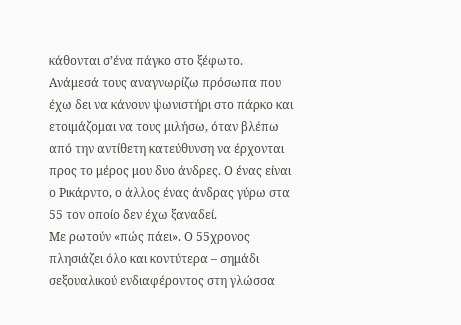κάθονται σ’ένα πάγκο στο ξέφωτο. Ανάμεσά τους αναγνωρίζω πρόσωπα που έχω δει να κάνουν ψωνιστήρι στο πάρκο και ετοιμάζομαι να τους μιλήσω, όταν βλέπω από την αντίθετη κατεύθυνση να έρχονται προς το μέρος μου δυο άνδρες. Ο ένας είναι ο Ρικάρντο, ο άλλος ένας άνδρας γύρω στα 55 τον οποίο δεν έχω ξαναδεί.
Με ρωτούν «πώς πάει». Ο 55χρονος πλησιάζει όλο και κοντύτερα – σημάδι σεξουαλικού ενδιαφέροντος στη γλώσσα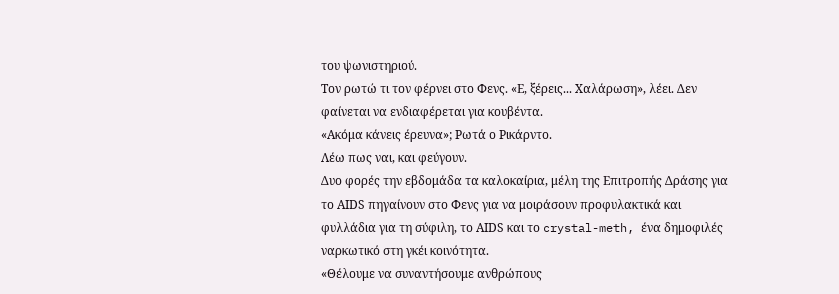του ψωνιστηριού.
Τον ρωτώ τι τον φέρνει στο Φενς. «Ε, ξέρεις... Χαλάρωση», λέει. Δεν φαίνεται να ενδιαφέρεται για κουβέντα.
«Ακόμα κάνεις έρευνα»; Ρωτά ο Ρικάρντο.
Λέω πως ναι, και φεύγουν.
Δυο φορές την εβδομάδα τα καλοκαίρια, μέλη της Επιτροπής Δράσης για το ΑΙDS πηγαίνουν στο Φενς για να μοιράσουν προφυλακτικά και φυλλάδια για τη σύφιλη, το ΑΙDS και το crystal-meth, ένα δημοφιλές ναρκωτικό στη γκέι κοινότητα.
«Θέλουμε να συναντήσουμε ανθρώπους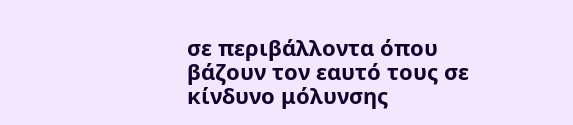σε περιβάλλοντα όπου βάζουν τον εαυτό τους σε κίνδυνο μόλυνσης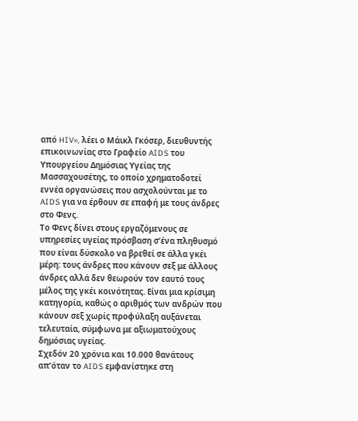από HIV», λέει ο Μάικλ Γκόσερ, διευθυντής επικοινωνίας στο Γραφείο AIDS του Υπουργείου Δημόσιας Υγείας της Μασσαχουσέτης, το οποίο χρηματοδοτεί εννέα οργανώσεις που ασχολούνται με το AIDS για να έρθουν σε επαφή με τους άνδρες στο Φενς.
Το Φενς δίνει στους εργαζόμενους σε υπηρεσίες υγείας πρόσβαση σ’ένα πληθυσμό που είναι δύσκολο να βρεθεί σε άλλα γκέι μέρη: τους άνδρες που κάνουν σεξ με άλλους άνδρες αλλά δεν θεωρούν τον εαυτό τους μέλος της γκέι κοινότητας. Είναι μια κρίσιμη κατηγορία, καθώς ο αριθμός των ανδρών που κάνουν σεξ χωρίς προφύλαξη αυξάνεται τελευταία, σύμφωνα με αξιωματούχους δημόσιας υγείας.
Σχεδόν 20 χρόνια και 10.000 θανάτους απ’όταν το AIDS εμφανίστηκε στη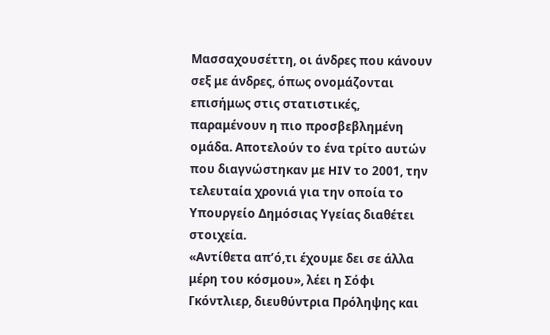Μασσαχουσέττη, οι άνδρες που κάνουν σεξ με άνδρες, όπως ονομάζονται επισήμως στις στατιστικές, παραμένουν η πιο προσβεβλημένη ομάδα. Αποτελούν το ένα τρίτο αυτών που διαγνώστηκαν με HIV το 2001, την τελευταία χρονιά για την οποία το Υπουργείο Δημόσιας Υγείας διαθέτει στοιχεία.
«Αντίθετα απ’ό,τι έχουμε δει σε άλλα μέρη του κόσμου», λέει η Σόφι Γκόντλιερ, διευθύντρια Πρόληψης και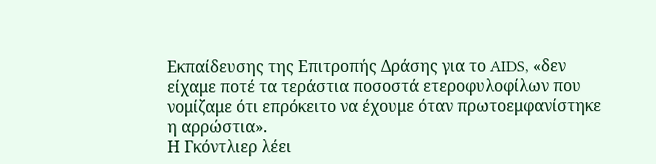Εκπαίδευσης της Επιτροπής Δράσης για το AIDS, «δεν είχαμε ποτέ τα τεράστια ποσοστά ετεροφυλοφίλων που νομίζαμε ότι επρόκειτο να έχουμε όταν πρωτοεμφανίστηκε η αρρώστια».
Η Γκόντλιερ λέει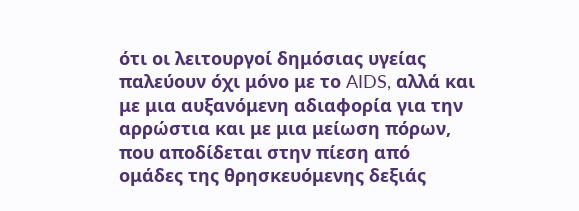ότι οι λειτουργοί δημόσιας υγείας παλεύουν όχι μόνο με το AIDS, αλλά και με μια αυξανόμενη αδιαφορία για την αρρώστια και με μια μείωση πόρων, που αποδίδεται στην πίεση από ομάδες της θρησκευόμενης δεξιάς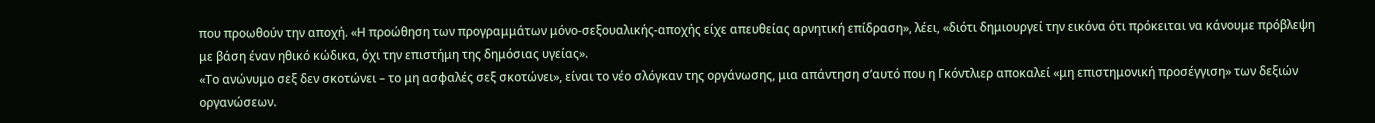που προωθούν την αποχή. «Η προώθηση των προγραμμάτων μόνο-σεξουαλικής-αποχής είχε απευθείας αρνητική επίδραση», λέει, «διότι δημιουργεί την εικόνα ότι πρόκειται να κάνουμε πρόβλεψη με βάση έναν ηθικό κώδικα, όχι την επιστήμη της δημόσιας υγείας».
«Το ανώνυμο σεξ δεν σκοτώνει – το μη ασφαλές σεξ σκοτώνει», είναι το νέο σλόγκαν της οργάνωσης, μια απάντηση σ’αυτό που η Γκόντλιερ αποκαλεί «μη επιστημονική προσέγγιση» των δεξιών οργανώσεων.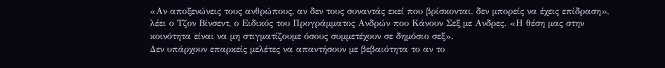«Αν αποξενώνεις τους ανθρώπους, αν δεν τους συναντάς εκεί που βρίσκονται, δεν μπορείς να έχεις επίδραση», λέει ο Τζον Βίνσεντ, ο Ειδικός του Προγράμματος Ανδρών που Κάνουν Σεξ με Ανδρες. «Η θέση μας στην κοινότητα είναι να μη στιγματίζουμε όσους συμμετέχουν σε δημόσιο σεξ».
Δεν υπάρχουν επαρκείς μελέτες να απαντήσουν με βεβαιότητα το αν το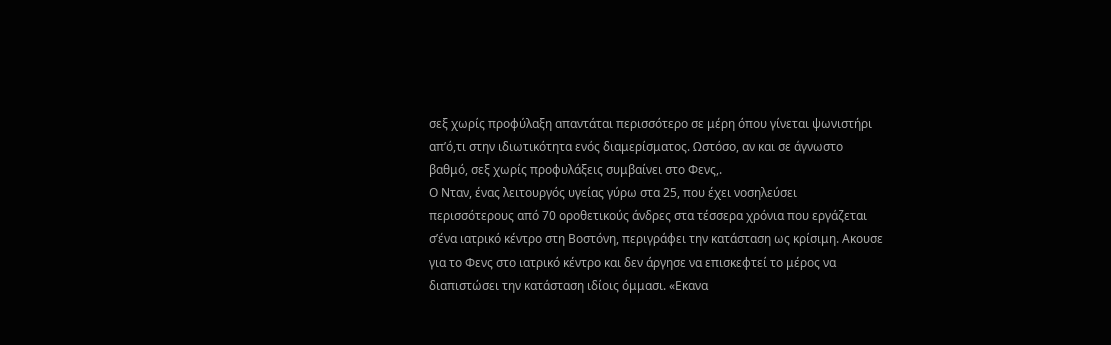σεξ χωρίς προφύλαξη απαντάται περισσότερο σε μέρη όπου γίνεται ψωνιστήρι απ’ό,τι στην ιδιωτικότητα ενός διαμερίσματος. Ωστόσο, αν και σε άγνωστο βαθμό, σεξ χωρίς προφυλάξεις συμβαίνει στο Φενς,.
Ο Νταν, ένας λειτουργός υγείας γύρω στα 25, που έχει νοσηλεύσει περισσότερους από 70 οροθετικούς άνδρες στα τέσσερα χρόνια που εργάζεται σ’ένα ιατρικό κέντρο στη Βοστόνη, περιγράφει την κατάσταση ως κρίσιμη. Ακουσε για το Φενς στο ιατρικό κέντρο και δεν άργησε να επισκεφτεί το μέρος να διαπιστώσει την κατάσταση ιδίοις όμμασι. «Εκανα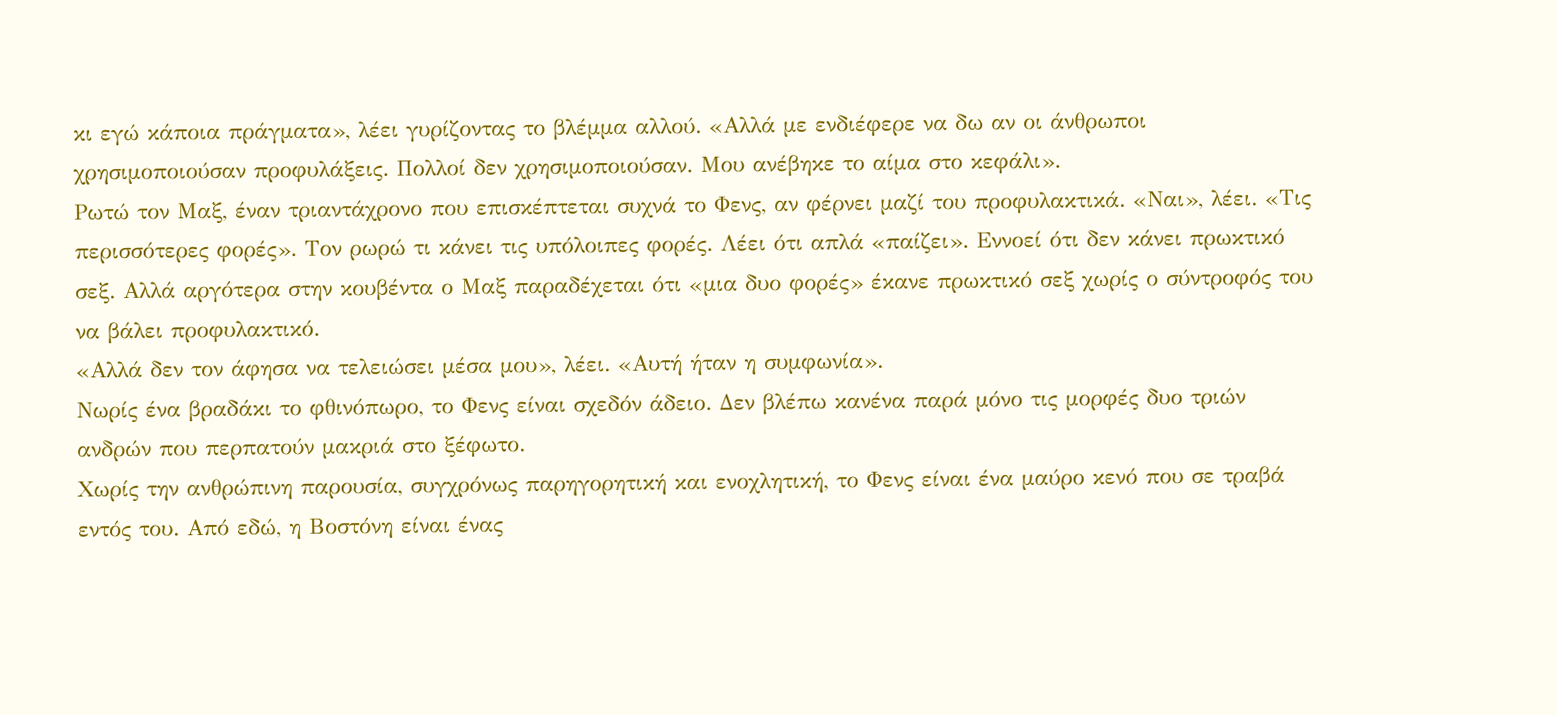κι εγώ κάποια πράγματα», λέει γυρίζοντας το βλέμμα αλλού. «Αλλά με ενδιέφερε να δω αν οι άνθρωποι χρησιμοποιούσαν προφυλάξεις. Πολλοί δεν χρησιμοποιούσαν. Μου ανέβηκε το αίμα στο κεφάλι».
Ρωτώ τον Μαξ, έναν τριαντάχρονο που επισκέπτεται συχνά το Φενς, αν φέρνει μαζί του προφυλακτικά. «Ναι», λέει. «Τις περισσότερες φορές». Τον ρωρώ τι κάνει τις υπόλοιπες φορές. Λέει ότι απλά «παίζει». Εννοεί ότι δεν κάνει πρωκτικό σεξ. Αλλά αργότερα στην κουβέντα ο Μαξ παραδέχεται ότι «μια δυο φορές» έκανε πρωκτικό σεξ χωρίς ο σύντροφός του να βάλει προφυλακτικό.
«Αλλά δεν τον άφησα να τελειώσει μέσα μου», λέει. «Αυτή ήταν η συμφωνία».
Νωρίς ένα βραδάκι το φθινόπωρο, το Φενς είναι σχεδόν άδειο. Δεν βλέπω κανένα παρά μόνο τις μορφές δυο τριών ανδρών που περπατούν μακριά στο ξέφωτο.
Χωρίς την ανθρώπινη παρουσία, συγχρόνως παρηγορητική και ενοχλητική, το Φενς είναι ένα μαύρο κενό που σε τραβά εντός του. Από εδώ, η Βοστόνη είναι ένας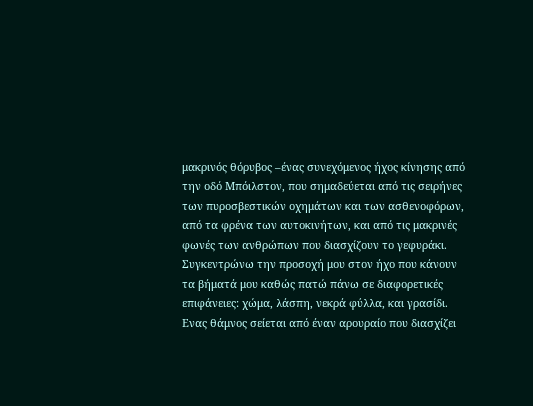μακρινός θόρυβος –ένας συνεχόμενος ήχος κίνησης από την οδό Μπόιλστον, που σημαδεύεται από τις σειρήνες των πυροσβεστικών οχημάτων και των ασθενοφόρων, από τα φρένα των αυτοκινήτων, και από τις μακρινές φωνές των ανθρώπων που διασχίζουν το γεφυράκι.
Συγκεντρώνω την προσοχή μου στον ήχο που κάνουν τα βήματά μου καθώς πατώ πάνω σε διαφορετικές επιφάνειες: χώμα, λάσπη, νεκρά φύλλα, και γρασίδι. Ενας θάμνος σείεται από έναν αρουραίο που διασχίζει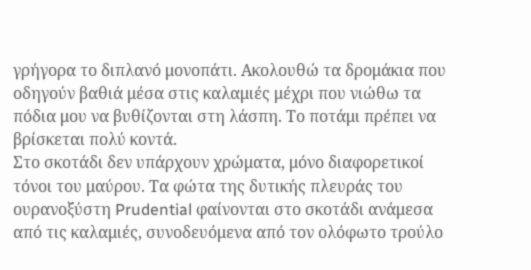γρήγορα το διπλανό μονοπάτι. Ακολουθώ τα δρομάκια που οδηγούν βαθιά μέσα στις καλαμιές μέχρι που νιώθω τα πόδια μου να βυθίζονται στη λάσπη. Το ποτάμι πρέπει να βρίσκεται πολύ κοντά.
Στο σκοτάδι δεν υπάρχουν χρώματα, μόνο διαφορετικοί τόνοι του μαύρου. Τα φώτα της δυτικής πλευράς του ουρανοξύστη Prudential φαίνονται στο σκοτάδι ανάμεσα από τις καλαμιές, συνοδευόμενα από τον ολόφωτο τρούλο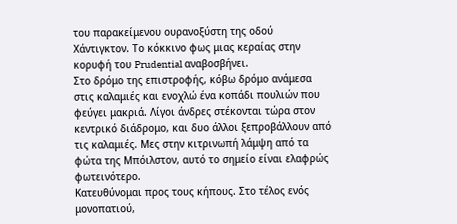του παρακείμενου ουρανοξύστη της οδού Χάντιγκτον. Το κόκκινο φως μιας κεραίας στην κορυφή του Prudential αναβοσβήνει.
Στο δρόμο της επιστροφής, κόβω δρόμο ανάμεσα στις καλαμιές και ενοχλώ ένα κοπάδι πουλιών που φεύγει μακριά. Λίγοι άνδρες στέκονται τώρα στον κεντρικό διάδρομο, και δυο άλλοι ξεπροβάλλουν από τις καλαμιές. Μες στην κιτρινωπή λάμψη από τα φώτα της Μπόιλστον, αυτό το σημείο είναι ελαφρώς φωτεινότερο.
Κατευθύνομαι προς τους κήπους. Στο τέλος ενός μονοπατιού,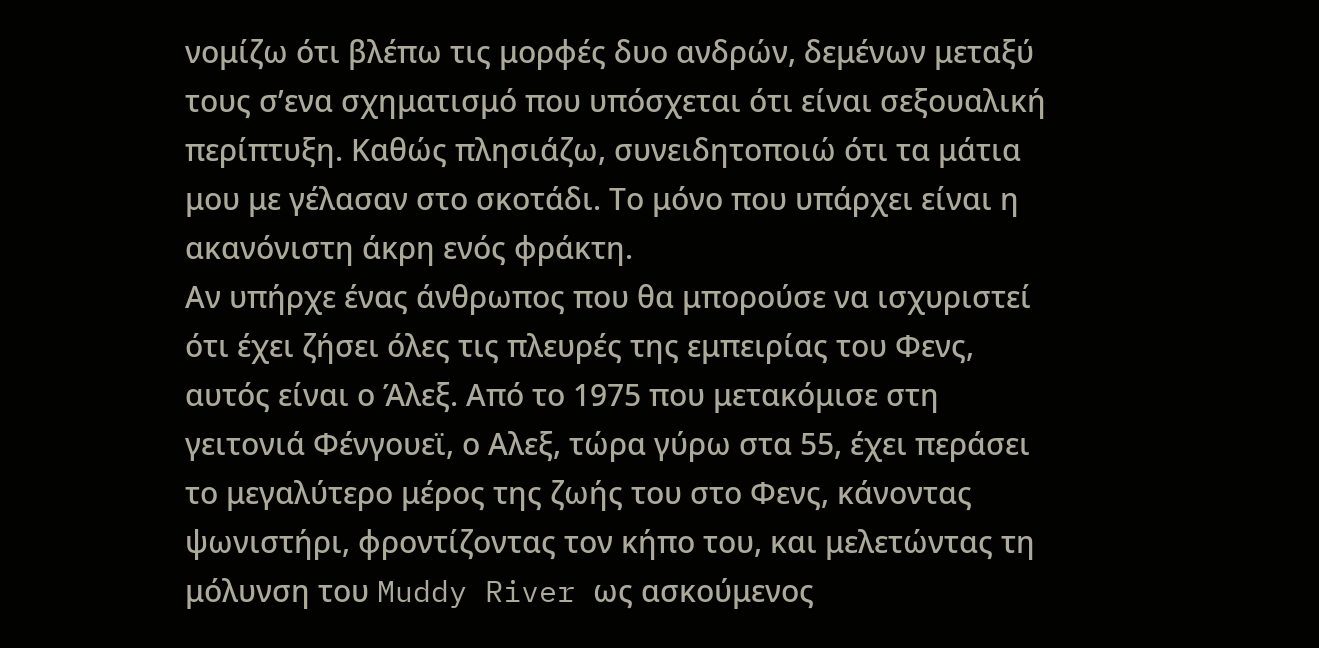νομίζω ότι βλέπω τις μορφές δυο ανδρών, δεμένων μεταξύ τους σ’ενα σχηματισμό που υπόσχεται ότι είναι σεξουαλική περίπτυξη. Καθώς πλησιάζω, συνειδητοποιώ ότι τα μάτια μου με γέλασαν στο σκοτάδι. Το μόνο που υπάρχει είναι η ακανόνιστη άκρη ενός φράκτη.
Αν υπήρχε ένας άνθρωπος που θα μπορούσε να ισχυριστεί ότι έχει ζήσει όλες τις πλευρές της εμπειρίας του Φενς, αυτός είναι ο Άλεξ. Από το 1975 που μετακόμισε στη γειτονιά Φένγουεϊ, ο Αλεξ, τώρα γύρω στα 55, έχει περάσει το μεγαλύτερο μέρος της ζωής του στο Φενς, κάνοντας ψωνιστήρι, φροντίζοντας τον κήπο του, και μελετώντας τη μόλυνση του Muddy River ως ασκούμενος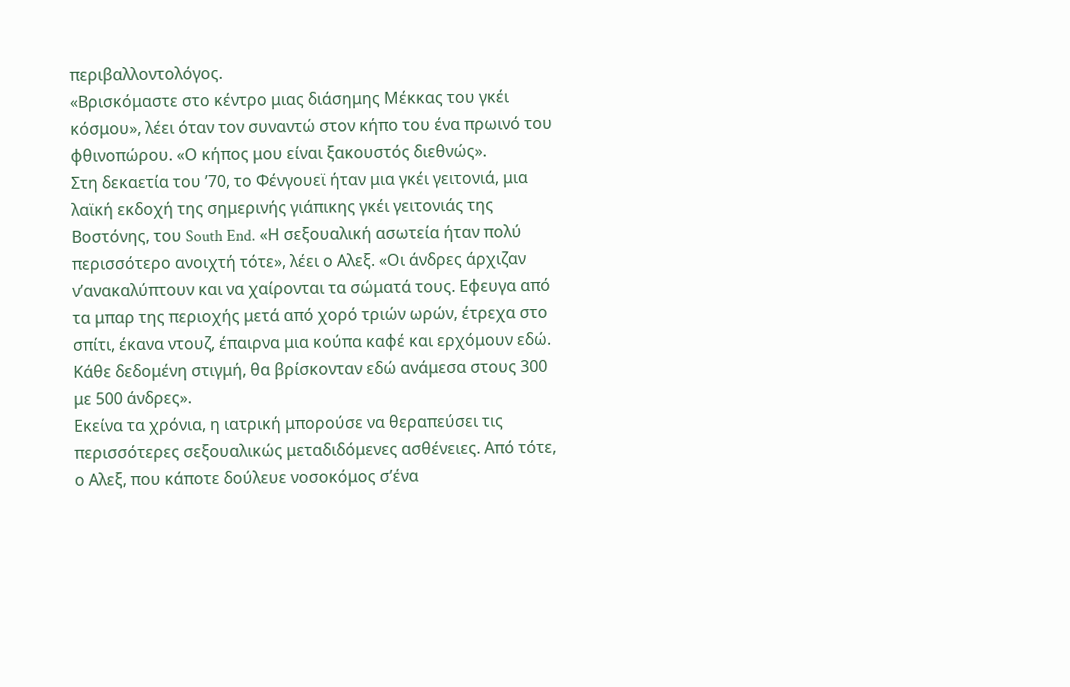περιβαλλοντολόγος.
«Βρισκόμαστε στο κέντρο μιας διάσημης Μέκκας του γκέι κόσμου», λέει όταν τον συναντώ στον κήπο του ένα πρωινό του φθινοπώρου. «Ο κήπος μου είναι ξακουστός διεθνώς».
Στη δεκαετία του ’70, το Φένγουεϊ ήταν μια γκέι γειτονιά, μια λαϊκή εκδοχή της σημερινής γιάπικης γκέι γειτονιάς της Βοστόνης, του South End. «Η σεξουαλική ασωτεία ήταν πολύ περισσότερο ανοιχτή τότε», λέει ο Αλεξ. «Οι άνδρες άρχιζαν ν’ανακαλύπτουν και να χαίρονται τα σώματά τους. Εφευγα από τα μπαρ της περιοχής μετά από χορό τριών ωρών, έτρεχα στο σπίτι, έκανα ντουζ, έπαιρνα μια κούπα καφέ και ερχόμουν εδώ. Κάθε δεδομένη στιγμή, θα βρίσκονταν εδώ ανάμεσα στους 300 με 500 άνδρες».
Εκείνα τα χρόνια, η ιατρική μπορούσε να θεραπεύσει τις περισσότερες σεξουαλικώς μεταδιδόμενες ασθένειες. Από τότε, ο Αλεξ, που κάποτε δούλευε νοσοκόμος σ’ένα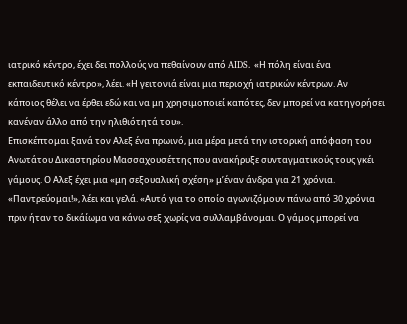ιατρικό κέντρο, έχει δει πολλούς να πεθαίνουν από AIDS. «Η πόλη είναι ένα εκπαιδευτικό κέντρο», λέει. «Η γειτονιά είναι μια περιοχή ιατρικών κέντρων. Αν κάποιος θέλει να έρθει εδώ και να μη χρησιμοποιεί καπότες, δεν μπορεί να κατηγορήσει κανέναν άλλο από την ηλιθιότητά του».
Επισκέπτομαι ξανά τον Αλεξ ένα πρωινό, μια μέρα μετά την ιστορική απόφαση του Ανωτάτου Δικαστηρίου Μασσαχουσέττης που ανακήρυξε συνταγματικούς τους γκέι γάμους. Ο Αλεξ έχει μια «μη σεξουαλική σχέση» μ’έναν άνδρα για 21 χρόνια. «Παντρεύομαι!», λέει και γελά. «Αυτό για το οποίο αγωνιζόμουν πάνω από 30 χρόνια πριν ήταν το δικάίωμα να κάνω σεξ χωρίς να συλλαμβάνομαι. Ο γάμος μπορεί να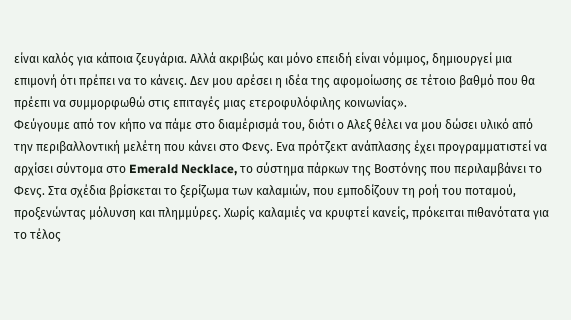είναι καλός για κάποια ζευγάρια. Αλλά ακριβώς και μόνο επειδή είναι νόμιμος, δημιουργεί μια επιμονή ότι πρέπει να το κάνεις. Δεν μου αρέσει η ιδέα της αφομοίωσης σε τέτοιο βαθμό που θα πρέεπι να συμμορφωθώ στις επιταγές μιας ετεροφυλόφιλης κοινωνίας».
Φεύγουμε από τον κήπο να πάμε στο διαμέρισμά του, διότι ο Αλεξ θέλει να μου δώσει υλικό από την περιβαλλοντική μελέτη που κάνει στο Φενς. Ενα πρότζεκτ ανάπλασης έχει προγραμματιστεί να αρχίσει σύντομα στο Emerald Necklace, το σύστημα πάρκων της Βοστόνης που περιλαμβάνει το Φενς. Στα σχέδια βρίσκεται το ξερίζωμα των καλαμιών, που εμποδίζουν τη ροή του ποταμού, προξενώντας μόλυνση και πλημμύρες. Χωρίς καλαμιές να κρυφτεί κανείς, πρόκειται πιθανότατα για το τέλος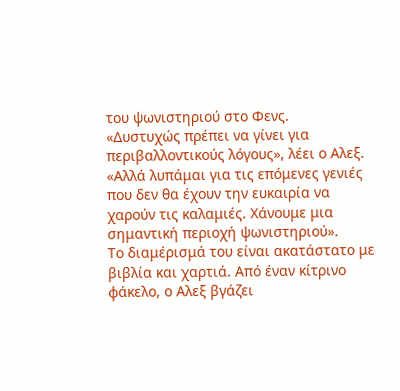του ψωνιστηριού στο Φενς.
«Δυστυχώς πρέπει να γίνει για περιβαλλοντικούς λόγους», λέει ο Αλεξ. «Αλλά λυπάμαι για τις επόμενες γενιές που δεν θα έχουν την ευκαιρία να χαρούν τις καλαμιές. Χάνουμε μια σημαντική περιοχή ψωνιστηριού».
Το διαμέρισμά του είναι ακατάστατο με βιβλία και χαρτιά. Από έναν κίτρινο φάκελο, ο Αλεξ βγάζει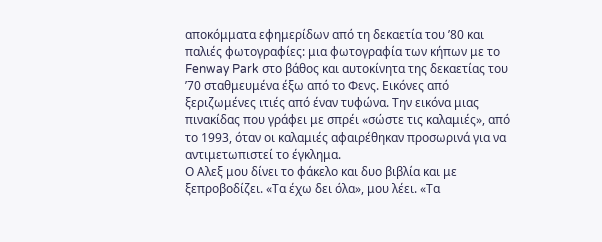αποκόμματα εφημερίδων από τη δεκαετία του ’80 και παλιές φωτογραφίες: μια φωτογραφία των κήπων με το Fenway Park στο βάθος και αυτοκίνητα της δεκαετίας του ’70 σταθμευμένα έξω από το Φενς. Εικόνες από ξεριζωμένες ιτιές από έναν τυφώνα. Την εικόνα μιας πινακίδας που γράφει με σπρέι «σώστε τις καλαμιές», από το 1993, όταν οι καλαμιές αφαιρέθηκαν προσωρινά για να αντιμετωπιστεί το έγκλημα.
Ο Αλεξ μου δίνει το φάκελο και δυο βιβλία και με ξεπροβοδίζει. «Τα έχω δει όλα», μου λέει. «Τα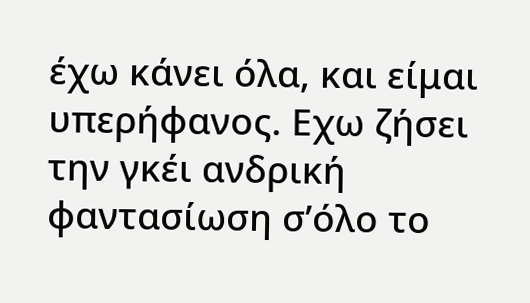έχω κάνει όλα, και είμαι υπερήφανος. Εχω ζήσει την γκέι ανδρική φαντασίωση σ’όλο το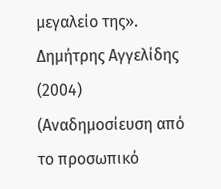μεγαλείο της».
Δημήτρης Αγγελίδης (2004)
(Αναδημοσίευση από το προσωπικό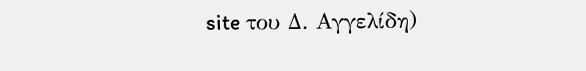site του Δ. Αγγελίδη)